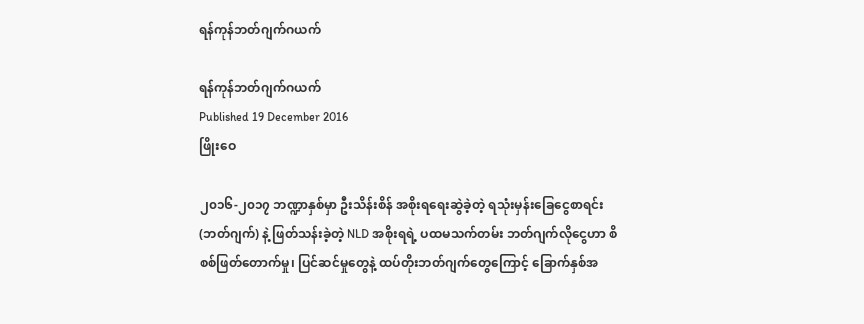ရန်ကုန်ဘတ်ဂျက်ဂယက်

ရန်ကုန်ဘတ်ဂျက်ဂယက်
Published 19 December 2016
ဖြိုးဝေ

၂၀၁၆-၂၀၁၇ ဘဏ္ဍာနှစ်မှာ ဦးသိန်းစိန် အစိုးရရေးဆွဲခဲ့တဲ့ ရသုံးမှန်းခြေငွေစာရင်း (ဘတ်ဂျက်) နဲ့ ဖြတ်သန်းခဲ့တဲ့ NLD အစိုးရရဲ့ ပထမသက်တမ်း ဘတ်ဂျက်လိုငွေဟာ စိစစ်ဖြတ်တောက်မှု၊ ပြင်ဆင်မှုတွေနဲ့ ထပ်တိုးဘတ်ဂျက်တွေကြောင့် ခြောက်နှစ်အ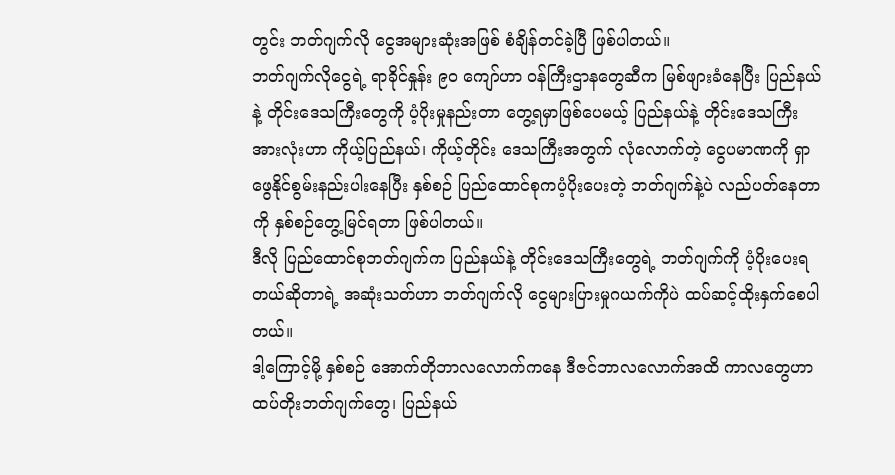တွင်း ဘတ်ဂျက်လို ငွေအများဆုံးအဖြစ် စံချိန်တင်ခဲ့ပြီ ဖြစ်ပါတယ်။
ဘတ်ဂျက်လိုငွေရဲ့ ရာခိုင်နှုန်း ၉၀ ကျော်ဟာ ဝန်ကြီးဌာနတွေဆီက မြစ်ဖျားခံနေပြီး ပြည်နယ်နဲ့ တိုင်းဒေသကြီးတွေကို ပံ့ပိုးမှုနည်းတာ တွေ့ရမှာဖြစ်ပေမယ့် ပြည်နယ်နဲ့ တိုင်းဒေသကြီးအားလုံးဟာ ကိုယ့်ပြည်နယ်၊ ကိုယ့်တိုင်း ဒေသကြီးအတွက် လုံလောက်တဲ့ ငွေပမာဏကို ရှာဖွေနိုင်စွမ်းနည်းပါးနေပြီး နှစ်စဉ် ပြည်ထောင်စုကပံ့ပိုးပေးတဲ့ ဘတ်ဂျက်နဲ့ပဲ လည်ပတ်နေတာကို နှစ်စဉ်တွေ့မြင်ရတာ ဖြစ်ပါတယ်။
ဒီလို ပြည်ထောင်စုဘတ်ဂျက်က ပြည်နယ်နဲ့ တိုင်းဒေသကြီးတွေရဲ့ ဘတ်ဂျက်ကို ပံ့ပိုးပေးရတယ်ဆိုတာရဲ့ အဆုံးသတ်ဟာ ဘတ်ဂျက်လို ငွေများပြားမှုဂယက်ကိုပဲ ထပ်ဆင့်ထိုးနှက်စေပါတယ်။
ဒါ့ကြောင့်မို့ နှစ်စဉ် အောက်တိုဘာလလောက်ကနေ ဒီဇင်ဘာလလောက်အထိ ကာလတွေဟာ ထပ်တိုးဘတ်ဂျက်တွေ၊ ပြည်နယ်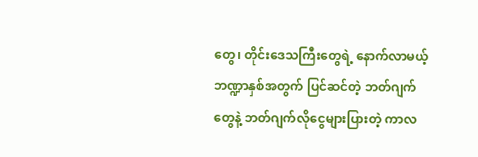တွေ၊ တိုင်းဒေသကြီးတွေရဲ့ နောက်လာမယ့် ဘဏ္ဍာနှစ်အတွက် ပြင်ဆင်တဲ့ ဘတ်ဂျက်တွေနဲ့ ဘတ်ဂျက်လိုငွေများပြားတဲ့ ကာလ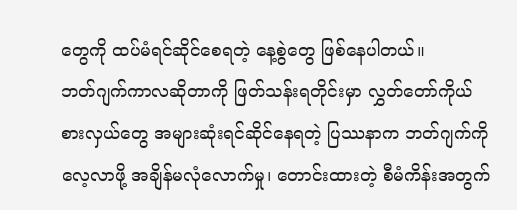တွေကို ထပ်မံရင်ဆိုင်စေရတဲ့ နေ့စွဲတွေ ဖြစ်နေပါတယ်။
ဘတ်ဂျက်ကာလဆိုတာကို ဖြတ်သန်းရတိုင်းမှာ လွှတ်တော်ကိုယ်စားလှယ်တွေ အများဆုံးရင်ဆိုင်နေရတဲ့ ပြဿနာက ဘတ်ဂျက်ကို လေ့လာဖို့ အချိန်မလုံလောက်မှု၊ တောင်းထားတဲ့ စီမံကိန်းအတွက်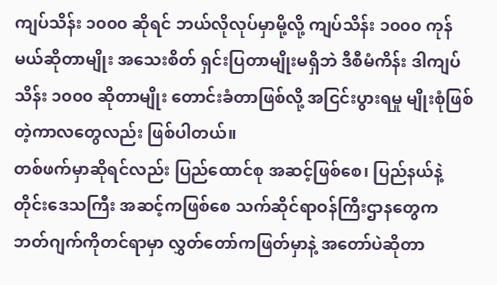ကျပ်သိန်း ၁၀၀၀ ဆိုရင် ဘယ်လိုလုပ်မှာမို့လို့ ကျပ်သိန်း ၁၀၀၀ ကုန်မယ်ဆိုတာမျိုး အသေးစိတ် ရှင်းပြတာမျိုးမရှိဘဲ ဒီစီမံကိန်း ဒါကျပ်သိန်း ၁၀၀၀ ဆိုတာမျိုး တောင်းခံတာဖြစ်လို့ အငြင်းပွားရမှု မျိုးစုံဖြစ်တဲ့ကာလတွေလည်း ဖြစ်ပါတယ်။
တစ်ဖက်မှာဆိုရင်လည်း ပြည်ထောင်စု အဆင့်ဖြစ်စေ၊ ပြည်နယ်နဲ့ တိုင်းဒေသကြီး အဆင့်ကဖြစ်စေ သက်ဆိုင်ရာဝန်ကြီးဌာနတွေက ဘတ်ဂျက်ကိုတင်ရာမှာ လွှတ်တော်ကဖြတ်မှာနဲ့ အတော်ပဲဆိုတာ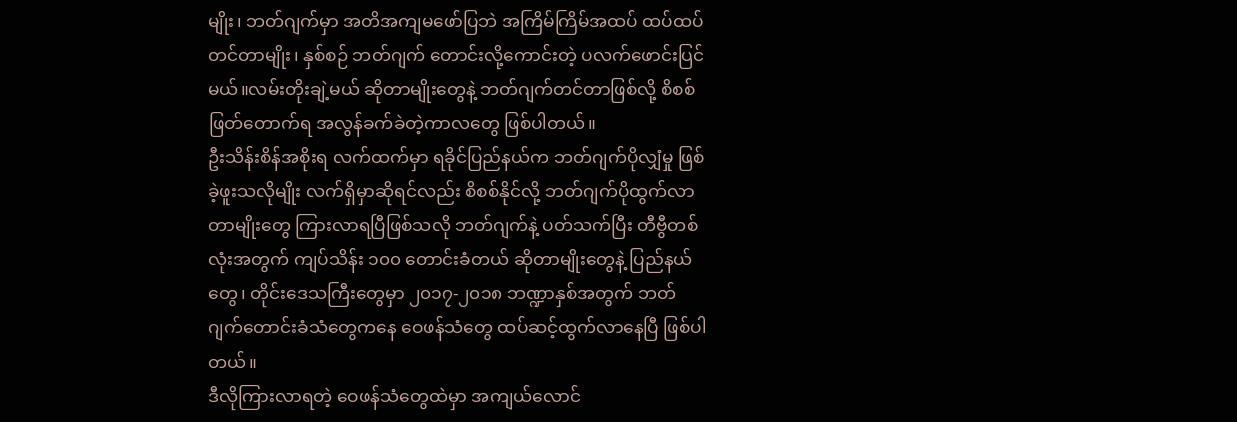မျိုး၊ ဘတ်ဂျက်မှာ အတိအကျမဖော်ပြဘဲ အကြိမ်ကြိမ်အထပ် ထပ်ထပ်တင်တာမျိုး၊ နှစ်စဉ် ဘတ်ဂျက် တောင်းလို့ကောင်းတဲ့ ပလက်ဖောင်းပြင်မယ်။လမ်းတိုးချဲ့မယ် ဆိုတာမျိုးတွေနဲ့ ဘတ်ဂျက်တင်တာဖြစ်လို့ စိစစ်ဖြတ်တောက်ရ အလွန်ခက်ခဲတဲ့ကာလတွေ ဖြစ်ပါတယ်။
ဦးသိန်းစိန်အစိုးရ လက်ထက်မှာ ရခိုင်ပြည်နယ်က ဘတ်ဂျက်ပိုလျှံမှု ဖြစ်ခဲ့ဖူးသလိုမျိုး လက်ရှိမှာဆိုရင်လည်း စိစစ်နိုင်လို့ ဘတ်ဂျက်ပိုထွက်လာတာမျိုးတွေ ကြားလာရပြီဖြစ်သလို ဘတ်ဂျက်နဲ့ ပတ်သက်ပြီး တီဗွီတစ်လုံးအတွက် ကျပ်သိန်း ၁၀၀ တောင်းခံတယ် ဆိုတာမျိုးတွေနဲ့ ပြည်နယ်တွေ၊ တိုင်းဒေသကြီးတွေမှာ ၂၀၁၇-၂၀၁၈ ဘဏ္ဍာနှစ်အတွက် ဘတ်ဂျက်တောင်းခံသံတွေကနေ ဝေဖန်သံတွေ ထပ်ဆင့်ထွက်လာနေပြီ ဖြစ်ပါတယ်။
ဒီလိုကြားလာရတဲ့ ဝေဖန်သံတွေထဲမှာ အကျယ်လောင်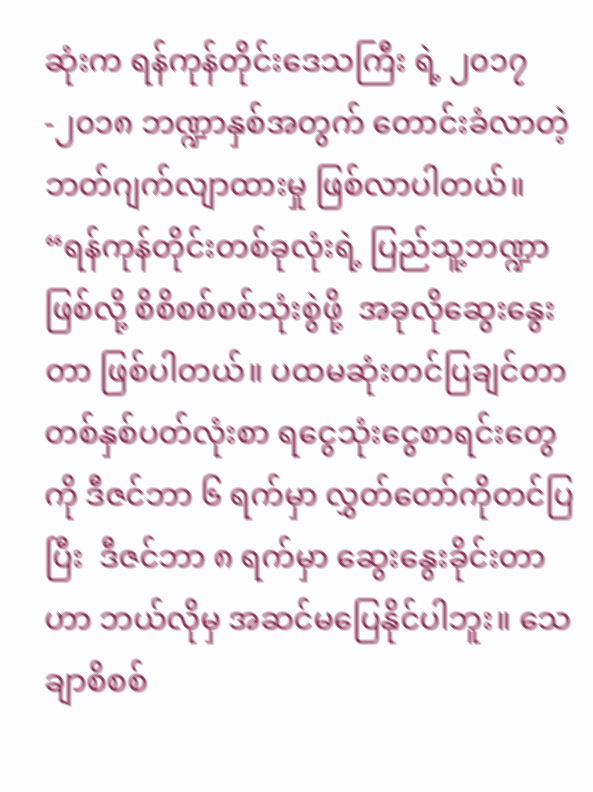ဆုံးက ရန်ကုန်တိုင်းဒေသကြီး ရဲ့ ၂၀၁၇-၂၀၁၈ ဘဏ္ဍာနှစ်အတွက် တောင်းခံလာတဲ့ ဘတ်ဂျက်လျာထားမှု ဖြစ်လာပါတယ်။
“ရန်ကုန်တိုင်းတစ်ခုလုံးရဲ့ ပြည်သူ့ဘဏ္ဍာဖြစ်လို့ စိစိစစ်စစ်သုံးစွဲဖို့  အခုလိုဆွေးနွေးတာ ဖြစ်ပါတယ်။ ပထမဆုံးတင်ပြချင်တာ တစ်နှစ်ပတ်လုံးစာ ရငွေသုံးငွေစာရင်းတွေကို ဒီဇင်ဘာ ၆ ရက်မှာ လွှတ်တော်ကိုတင်ပြပြီး  ဒီဇင်ဘာ ၈ ရက်မှာ ဆွေးနွေးခိုင်းတာဟာ ဘယ်လိုမှ အဆင်မပြေနိုင်ပါဘူး။ သေချာစိစစ်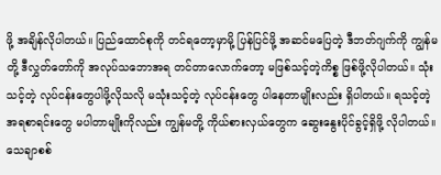ဖို့ အချိန်လိုပါတယ်။ ပြည်ထောင်စုကို တင်ရတော့မှာမို့ ပြန်ပြင်ဖို့ အဆင်မပြေတဲ့ ဒီဘတ်ဂျက်ကို ကျွန်မတို့ ဒီလွှတ်တော်ကို အလုပ်သဘောအရ တင်တာလောက်တော့ မဖြစ်သင့်တဲ့ကိစ္စ ဖြစ်ဖို့လိုပါတယ်။ သုံးသင့်တဲ့ လုပ်ငန်းတွေပါဖို့လိုသလို မသုံးသင့်တဲ့ လုပ်ငန်းတွေ ပါနေတာမျိုးလည်း ရှိပါတယ်။ ရသင့်တဲ့ အရစာရင်းတွေ မပါတာမျိုးကိုလည်း ကျွန်မတို့ ကိုယ်စားလှယ်တွေက ဆွေးနွေးပိုင်ခွင့်ရှိဖို့ လိုပါတယ်။ သေချာစစ်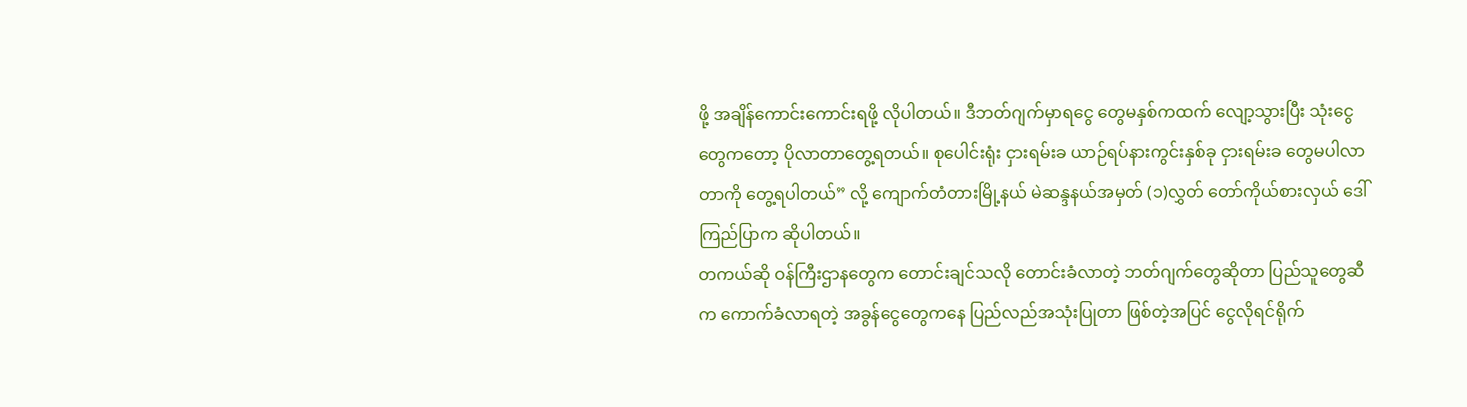ဖို့ အချိန်ကောင်းကောင်းရဖို့ လိုပါတယ်။ ဒီဘတ်ဂျက်မှာရငွေ တွေမနှစ်ကထက် လျော့သွားပြီး သုံးငွေတွေကတော့ ပိုလာတာတွေ့ရတယ်။ စုပေါင်းရုံး ငှားရမ်းခ ယာဉ်ရပ်နားကွင်းနှစ်ခု ငှားရမ်းခ တွေမပါလာတာကို တွေ့ရပါတယ်” လို့ ကျောက်တံတားမြို့နယ် မဲဆန္ဒနယ်အမှတ် (၁)လွှတ် တော်ကိုယ်စားလှယ် ဒေါ်ကြည်ပြာက ဆိုပါတယ်။
တကယ်ဆို ဝန်ကြီးဌာနတွေက တောင်းချင်သလို တောင်းခံလာတဲ့ ဘတ်ဂျက်တွေဆိုတာ ပြည်သူတွေဆီက ကောက်ခံလာရတဲ့ အခွန်ငွေတွေကနေ ပြည်လည်အသုံးပြုတာ ဖြစ်တဲ့အပြင် ငွေလိုရင်ရိုက်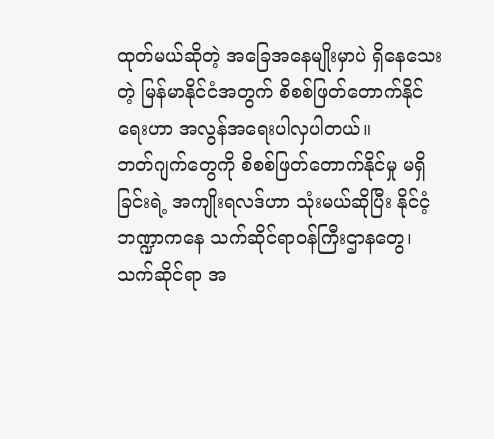ထုတ်မယ်ဆိုတဲ့ အခြေအနေမျိုးမှာပဲ ရှိနေသေးတဲ့ မြန်မာနိုင်ငံအတွက် စိစစ်ဖြတ်တောက်နိုင်ရေးဟာ အလွန်အရေးပါလှပါတယ်။
ဘတ်ဂျက်တွေကို စိစစ်ဖြတ်တောက်နိုင်မှု မရှိခြင်းရဲ့ အကျိုးရလဒ်ဟာ သုံးမယ်ဆိုပြီး နိုင်ငံ့ဘဏ္ဍာကနေ သက်ဆိုင်ရာဝန်ကြီးဌာနတွေ၊ သက်ဆိုင်ရာ အ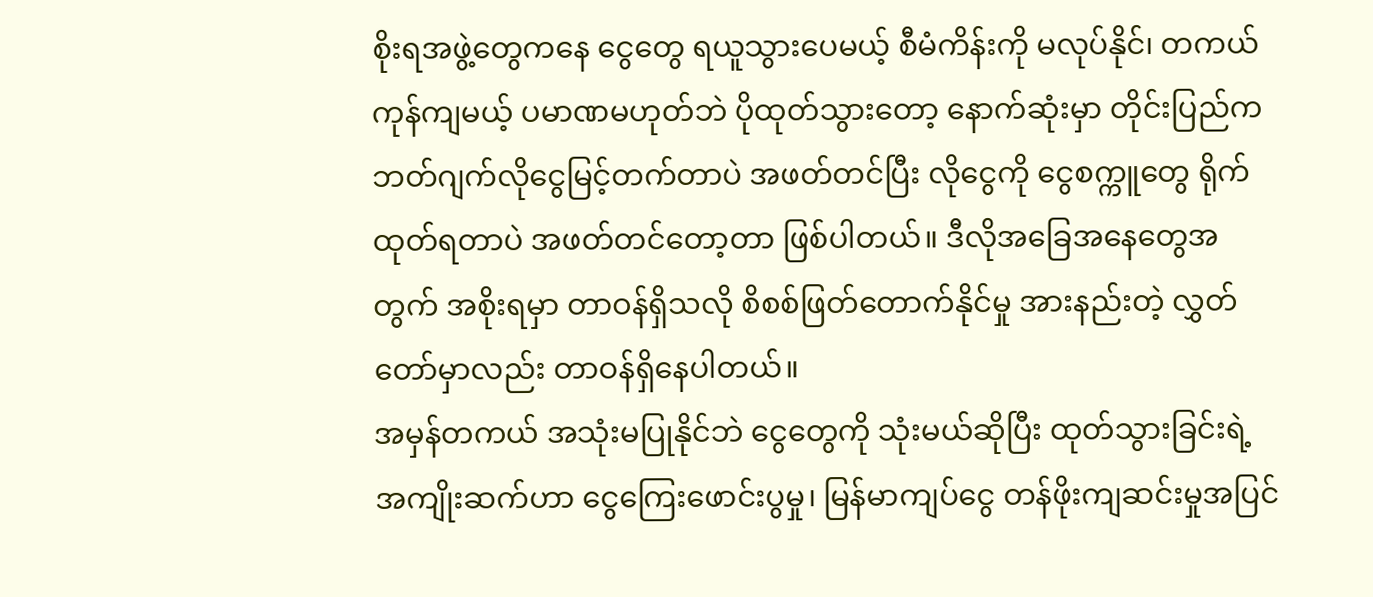စိုးရအဖွဲ့တွေကနေ ငွေတွေ ရယူသွားပေမယ့် စီမံကိန်းကို မလုပ်နိုင်၊ တကယ်ကုန်ကျမယ့် ပမာဏမဟုတ်ဘဲ ပိုထုတ်သွားတော့ နောက်ဆုံးမှာ တိုင်းပြည်က ဘတ်ဂျက်လိုငွေမြင့်တက်တာပဲ အဖတ်တင်ပြီး လိုငွေကို ငွေစက္ကူတွေ ရိုက်ထုတ်ရတာပဲ အဖတ်တင်တော့တာ ဖြစ်ပါတယ်။ ဒီလိုအခြေအနေတွေအတွက် အစိုးရမှာ တာဝန်ရှိသလို စိစစ်ဖြတ်တောက်နိုင်မှု အားနည်းတဲ့ လွှတ်တော်မှာလည်း တာဝန်ရှိနေပါတယ်။
အမှန်တကယ် အသုံးမပြုနိုင်ဘဲ ငွေတွေကို သုံးမယ်ဆိုပြီး ထုတ်သွားခြင်းရဲ့ အကျိုးဆက်ဟာ ငွေကြေးဖောင်းပွမှု၊ မြန်မာကျပ်ငွေ တန်ဖိုးကျဆင်းမှုအပြင်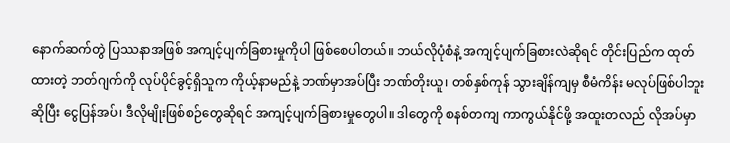နောက်ဆက်တွဲ ပြဿနာအဖြစ် အကျင့်ပျက်ခြစားမှုကိုပါ ဖြစ်စေပါတယ်။ ဘယ်လိုပုံစံနဲ့ အကျင့်ပျက်ခြစားလဲဆိုရင် တိုင်းပြည်က ထုတ်ထားတဲ့ ဘတ်ဂျက်ကို လုပ်ပိုင်ခွင့်ရှိသူက ကိုယ့်နာမည်နဲ့ ဘဏ်မှာအပ်ပြီး ဘဏ်တိုးယူ၊ တစ်နှစ်ကုန် သွားချိန်ကျမှ စီမံကိန်း မလုပ်ဖြစ်ပါဘူးဆိုပြီး ငွေပြန်အပ်၊ ဒီလိုမျိုးဖြစ်စဉ်တွေဆိုရင် အကျင့်ပျက်ခြစားမှုတွေပါ။ ဒါတွေကို စနစ်တကျ ကာကွယ်နိုင်ဖို့ အထူးတလည် လိုအပ်မှာ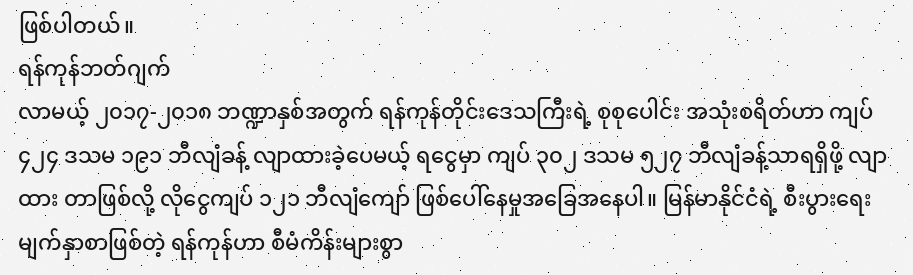ဖြစ်ပါတယ်။
ရန်ကုန်ဘတ်ဂျက်
လာမယ့် ၂၀၁၇-၂၀၁၈ ဘဏ္ဍာနှစ်အတွက် ရန်ကုန်တိုင်းဒေသကြီးရဲ့ စုစုပေါင်း အသုံးစရိတ်ဟာ ကျပ် ၄၂၄ ဒသမ ၁၉၁ ဘီလျံခန့် လျာထားခဲ့ပေမယ့် ရငွေမှာ ကျပ် ၃၀၂ ဒသမ ၅၂၇ ဘီလျံခန့်သာရရှိဖို့ လျာထား တာဖြစ်လို့ လိုငွေကျပ် ၁၂၁ ဘီလျံကျော် ဖြစ်ပေါ်နေမှုအခြေအနေပါ။ မြန်မာနိုင်ငံရဲ့ စီးပွားရေးမျက်နှာစာဖြစ်တဲ့ ရန်ကုန်ဟာ စီမံကိန်းများစွာ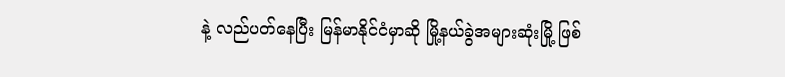နဲ့ လည်ပတ်နေပြီး မြန်မာနိုင်ငံမှာဆို မြို့နယ်ခွဲအများဆုံးမြို့ ဖြစ်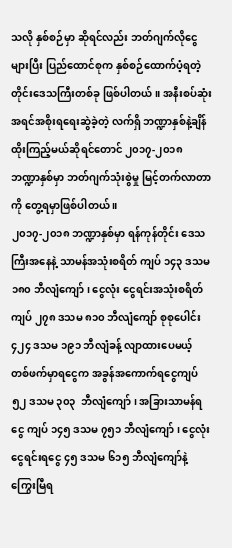သလို နှစ်စဉ်မှာ ဆိုရင်လည်း ဘတ်ဂျက်လိုငွေများပြီး ပြည်ထောင်စုက နှစ်စဉ်ထောက်ပံ့ရတဲ့ တိုင်းဒေသကြီးတစ်ခု ဖြစ်ပါတယ်။ အနီးစပ်ဆုံး အရင်အစိုးရရေးဆွဲခဲ့တဲ့ လက်ရှိ ဘဏ္ဍာနှစ်နဲ့ချိန် ထိုးကြည့်မယ်ဆိုရင်တောင် ၂၀၁၇-၂၀၁၈ ဘဏ္ဍာနှစ်မှာ ဘတ်ဂျက်သုံးစွဲမှု မြင့်တက်လာတာကို တွေ့ရမှာဖြစ်ပါတယ် ။
၂၀၁၇-၂၀၁၈ ဘဏ္ဍာနှစ်မှာ ရန်ကုန်တိုင်း ဒေသကြီးအနေနဲ့ သာမန်အသုံးစရိတ် ကျပ် ၁၄၃ ဒသမ ၁၈၀ ဘီလျံကျော်၊ ငွေလုံး ငွေရင်းအသုံးစရိတ် ကျပ် ၂၇၈ ဒသမ ၈၁၀ ဘီလျံကျော် စုစုပေါင်း ၄၂၄ ဒသမ ၁၉၁ ဘီလျံခန့် လျာထားပေမယ့် တစ်ဖက်မှာရငွေက အခွန်အကောက်ရငွေကျပ် ၅၂ ဒသမ ၃၀၃  ဘီလျံကျော်၊ အခြားသာမန်ရငွေ ကျပ် ၁၄၅ ဒသမ ၇၅၁ ဘီလျံကျော်၊ ငွေလုံးငွေရင်းရငွေ ၄၅ ဒသမ ၆၁၅ ဘီလျံကျော်နဲ့ ကြွေးမြီရ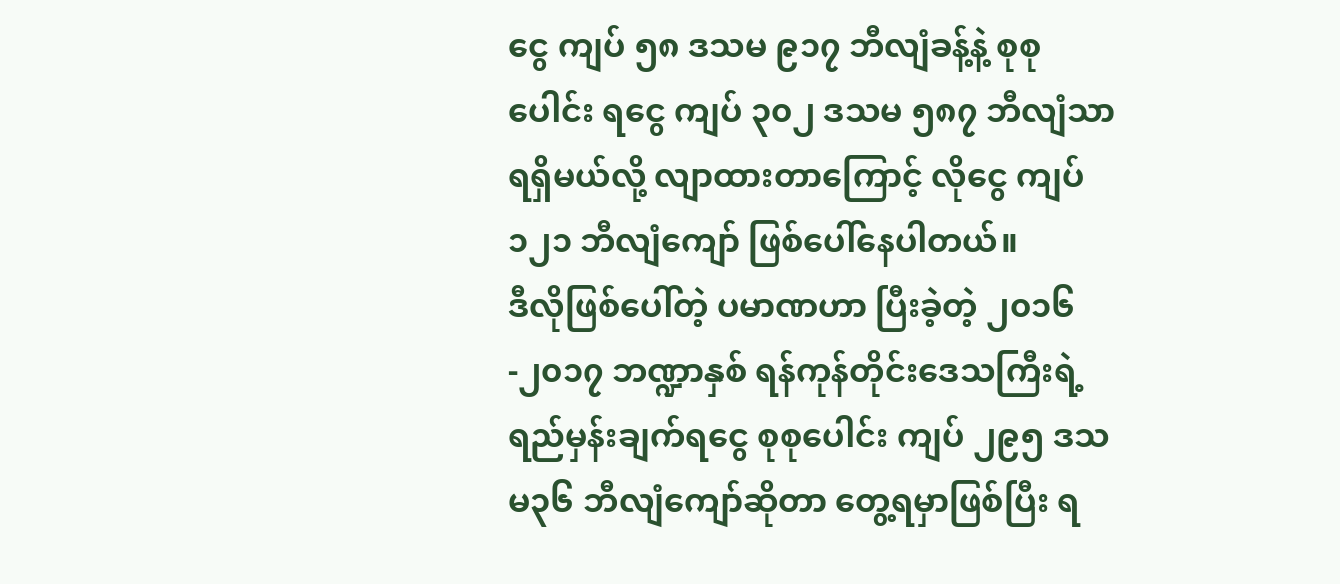ငွေ ကျပ် ၅၈ ဒသမ ၉၁၇ ဘီလျံခန့်နဲ့ စုစုပေါင်း ရငွေ ကျပ် ၃၀၂ ဒသမ ၅၈၇ ဘီလျံသာ ရရှိမယ်လို့ လျာထားတာကြောင့် လိုငွေ ကျပ် ၁၂၁ ဘီလျံကျော် ဖြစ်ပေါ်နေပါတယ်။
ဒီလိုဖြစ်ပေါ်တဲ့ ပမာဏဟာ ပြီးခဲ့တဲ့ ၂၀၁၆-၂၀၁၇ ဘဏ္ဍာနှစ် ရန်ကုန်တိုင်းဒေသကြီးရဲ့ ရည်မှန်းချက်ရငွေ စုစုပေါင်း ကျပ် ၂၉၅ ဒသမ၃၆ ဘီလျံကျော်ဆိုတာ တွေ့ရမှာဖြစ်ပြီး ရ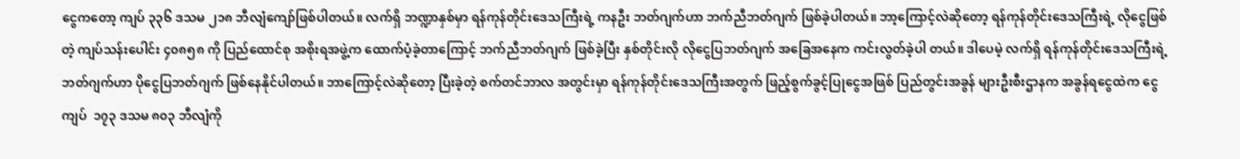ငွေကတော့ ကျပ် ၃၃၆ ဒသမ ၂၁၈ ဘီလျံကျော်ဖြစ်ပါတယ်။ လက်ရှိ ဘဏ္ဍာနှစ်မှာ ရန်ကုန်တိုင်းဒေသကြီးရဲ့ ကနဦး ဘတ်ဂျက်ဟာ ဘက်ညီဘတ်ဂျက် ဖြစ်ခဲ့ပါတယ်။ ဘာ့ကြောင့်လဲဆိုတော့ ရန်ကုန်တိုင်းဒေသကြီးရဲ့ လိုငွေဖြစ်တဲ့ ကျပ်သန်းပေါင်း ၄၀၈၅၈ ကို ပြည်ထောင်စု အစိုးရအဖွဲ့က ထောက်ပံ့ခဲ့တာကြောင့် ဘက်ညီဘတ်ဂျက် ဖြစ်ခဲ့ပြီး နှစ်တိုင်းလို လိုငွေပြဘတ်ဂျက် အခြေအနေက ကင်းလွတ်ခဲ့ပါ တယ်။ ဒါပေမဲ့ လက်ရှိ ရန်ကုန်တိုင်းဒေသကြီးရဲ့ ဘတ်ဂျက်ဟာ ပိုငွေပြဘတ်ဂျက် ဖြစ်နေနိုင်ပါတယ်။ ဘာကြောင့်လဲဆိုတော့ ပြီးခဲ့တဲ့ စက်တင်ဘာလ အတွင်းမှာ ရန်ကုန်တိုင်းဒေသကြီးအတွက် ဖြည့်စွက်ခွင့်ပြုငွေအဖြစ် ပြည်တွင်းအခွန် များဦးစီးဌာနက အခွန်ရငွေထဲက ငွေကျပ်  ၁၇၃ ဒသမ ၈၀၃ ဘီလျံကို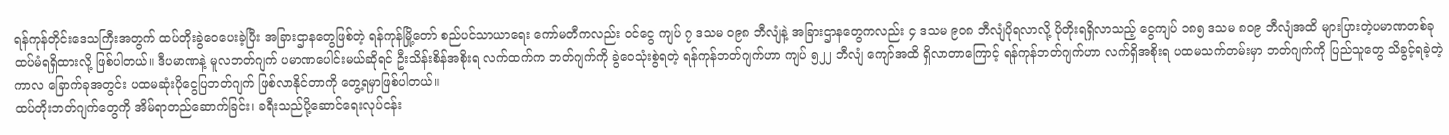ရန်ကုန်တိုင်းဒေသကြီးအတွက် ထပ်တိုးခွဲဝေပေးခဲ့ပြီး အခြားဌာနတွေဖြစ်တဲ့ ရန်ကုန်မြို့တော် စည်ပင်သာယာရေး ကော်မတီကလည်း ဝင်ငွေ ကျပ် ၇ ဒသမ ၀၉၈ ဘီလျံနဲ့ အခြားဌာနတွေကလည်း ၄ ဒသမ ၉၀၈ ဘီလျံပိုရလာလို့ ပိုတိုးရရှိလာသည့် ငွေကျပ် ၁၈၅ ဒသမ ၈၀၉ ဘီလျံအထိ များပြားတဲ့ပမာဏတစ်ခု ထပ်မံရရှိထားလို့ ဖြစ်ပါတယ်။ ဒီပမာဏနဲ့ မူလဘတ်ဂျက် ပမာဏပေါင်းမယ်ဆိုရင် ဦးသိန်းစိန်အစိုးရ လက်ထက်က ဘတ်ဂျက်ကို ခွဲဝေသုံးစွဲရတဲ့ ရန်ကုန်ဘတ်ဂျက်ဟာ ကျပ် ၅၂၂ ဘီလျံ ကျော်အထိ ရှိလာတာကြောင့် ရန်ကုန်ဘတ်ဂျက်ဟာ လက်ရှိအစိုးရ ပထမသက်တမ်းမှာ ဘတ်ဂျက်ကို ပြည်သူတွေ သိခွင့်ရခဲ့တဲ့ကာလ ခြောက်ခုအတွင်း ပထမဆုံးပိုငွေပြဘတ်ဂျက် ဖြစ်လာနိုင်တာကို တွေ့ရမှာဖြစ်ပါတယ်။
ထပ်တိုးဘတ်ဂျက်တွေကို အိမ်ရာတည်ဆောက်ခြင်း၊ ခရီးသည်ပို့ဆောင်ရေးလုပ်ငန်း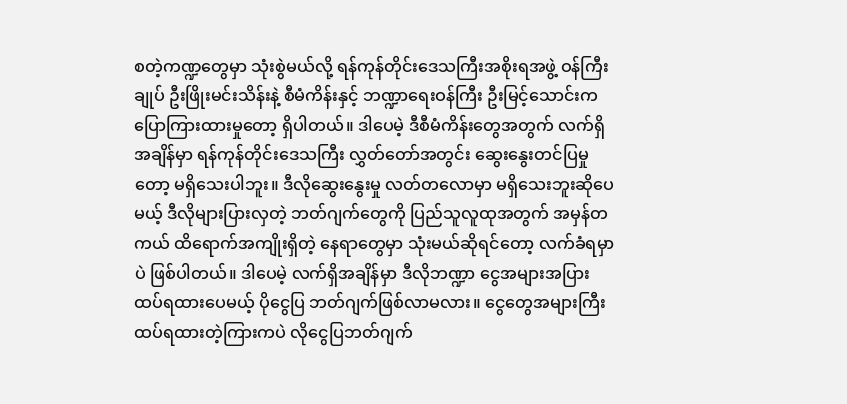စတဲ့ကဏ္ဍတွေမှာ သုံးစွဲမယ်လို့ ရန်ကုန်တိုင်းဒေသကြီးအစိုးရအဖွဲ့ ဝန်ကြီးချုပ် ဦးဖြိုးမင်းသိန်းနဲ့ စီမံကိန်းနှင့် ဘဏ္ဍာရေးဝန်ကြီး ဦးမြင့်သောင်းက ပြောကြားထားမှုတော့ ရှိပါတယ်။ ဒါပေမဲ့ ဒီစီမံကိန်းတွေအတွက် လက်ရှိအချိန်မှာ ရန်ကုန်တိုင်းဒေသကြီး လွှတ်တော်အတွင်း ဆွေးနွေးတင်ပြမှုတော့ မရှိသေးပါဘူး။ ဒီလိုဆွေးနွေးမှု လတ်တလောမှာ မရှိသေးဘူးဆိုပေမယ့် ဒီလိုများပြားလှတဲ့ ဘတ်ဂျက်တွေကို ပြည်သူလူထုအတွက် အမှန်တကယ် ထိရောက်အကျိုးရှိတဲ့ နေရာတွေမှာ သုံးမယ်ဆိုရင်တော့ လက်ခံရမှာပဲ ဖြစ်ပါတယ်။ ဒါပေမဲ့ လက်ရှိအချိန်မှာ ဒီလိုဘဏ္ဍာ ငွေအများအပြား ထပ်ရထားပေမယ့် ပိုငွေပြ ဘတ်ဂျက်ဖြစ်လာမလား။ ငွေတွေအများကြီး ထပ်ရထားတဲ့ကြားကပဲ လိုငွေပြဘတ်ဂျက်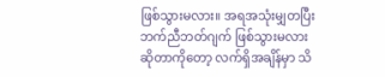ဖြစ်သွားမလား။ အရအသုံးမျှတပြီး ဘက်ညီဘတ်ဂျက် ဖြစ်သွားမလားဆိုတာကိုတော့ လက်ရှိအချိန်မှာ သိ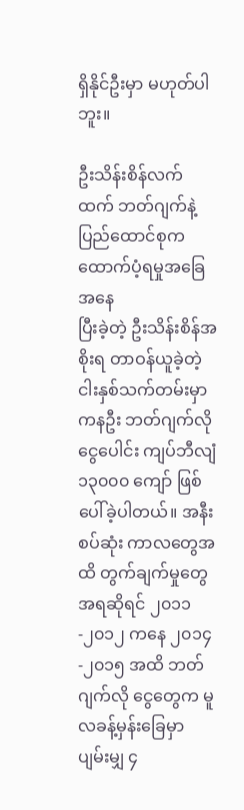ရှိနိုင်ဦးမှာ မဟုတ်ပါဘူး။

ဦးသိန်းစိန်လက်ထက် ဘတ်ဂျက်နဲ့ ပြည်ထောင်စုက ထောက်ပံ့ရမှုအခြေအနေ
ပြီးခဲ့တဲ့ ဦးသိန်းစိန်အစိုးရ တာဝန်ယူခဲ့တဲ့ ငါးနှစ်သက်တမ်းမှာ ကနဦး ဘတ်ဂျက်လို ငွေပေါင်း ကျပ်ဘီလျံ ၁၃၀၀၀ ကျော် ဖြစ်ပေါ်ခဲ့ပါတယ်။ အနီးစပ်ဆုံး ကာလတွေအထိ တွက်ချက်မှုတွေအရဆိုရင် ၂၀၁၁-၂၀၁၂ ကနေ ၂၀၁၄-၂၀၁၅ အထိ ဘတ်ဂျက်လို ငွေတွေက မူလခန့်မှန်းခြေမှာ ပျမ်းမျှ ၄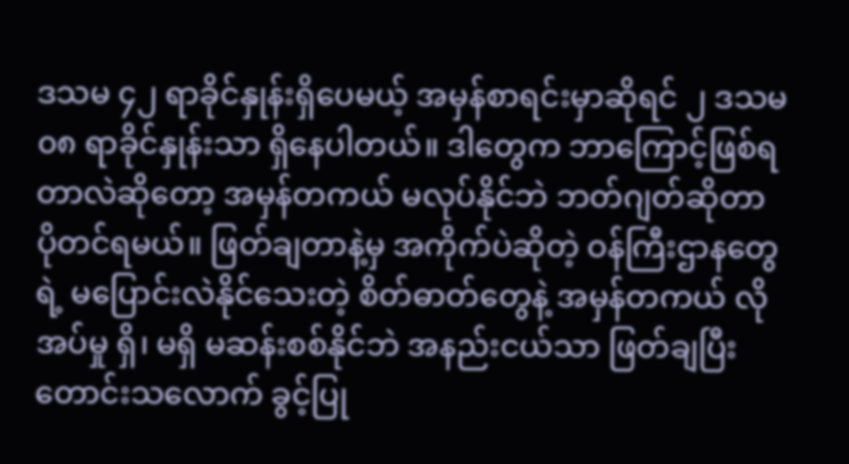ဒသမ ၄၂ ရာခိုင်နှုန်းရှိပေမယ့် အမှန်စာရင်းမှာဆိုရင် ၂ ဒသမ ၀၈ ရာခိုင်နှုန်းသာ ရှိနေပါတယ်။ ဒါတွေက ဘာကြောင့်ဖြစ်ရတာလဲဆိုတော့ အမှန်တကယ် မလုပ်နိုင်ဘဲ ဘတ်ဂျတ်ဆိုတာ ပိုတင်ရမယ်။ ဖြတ်ချတာနဲ့မှ အကိုက်ပဲဆိုတဲ့ ဝန်ကြီးဌာနတွေရဲ့ မပြောင်းလဲနိုင်သေးတဲ့ စိတ်ဓာတ်တွေနဲ့ အမှန်တကယ် လိုအပ်မှု ရှိ၊ မရှိ မဆန်းစစ်နိုင်ဘဲ အနည်းငယ်သာ ဖြတ်ချပြီး တောင်းသလောက် ခွင့်ပြု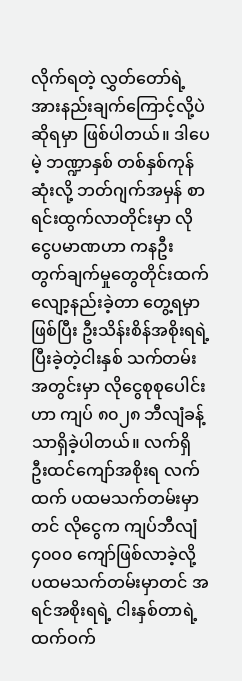လိုက်ရတဲ့ လွှတ်တော်ရဲ့ အားနည်းချက်ကြောင့်လို့ပဲ ဆိုရမှာ ဖြစ်ပါတယ်။ ဒါပေမဲ့ ဘဏ္ဍာနှစ် တစ်နှစ်ကုန်ဆုံးလို့ ဘတ်ဂျက်အမှန် စာရင်းထွက်လာတိုင်းမှာ လိုငွေပမာဏဟာ ကနဦး တွက်ချက်မှုတွေတိုင်းထက် လျော့နည်းခဲ့တာ တွေ့ရမှာဖြစ်ပြီး ဦးသိန်းစိန်အစိုးရရဲ့ ပြီးခဲ့တဲ့ငါးနှစ် သက်တမ်းအတွင်းမှာ လိုငွေစုစုပေါင်းဟာ ကျပ် ၈၀၂၈ ဘီလျံခန့်သာရှိခဲ့ပါတယ်။ လက်ရှိ ဦးထင်ကျော်အစိုးရ လက်ထက် ပထမသက်တမ်းမှာတင် လိုငွေက ကျပ်ဘီလျံ ၄၀၀၀ ကျော်ဖြစ်လာခဲ့လို့ ပထမသက်တမ်းမှာတင် အရင်အစိုးရရဲ့ ငါးနှစ်တာရဲ့ ထက်ဝက်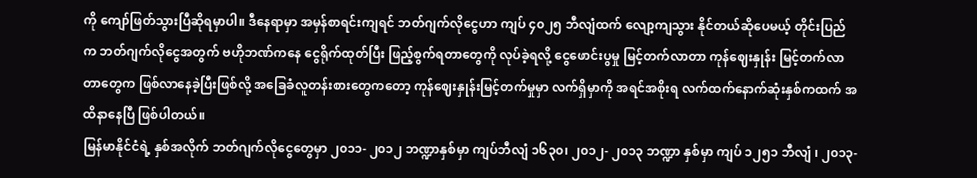ကို ကျော်ဖြတ်သွားပြီဆိုရမှာပါ။ ဒီနေရာမှာ အမှန်စာရင်းကျရင် ဘတ်ဂျက်လိုငွေဟာ ကျပ် ၄၀၂၅ ဘီလျံထက် လျော့ကျသွား နိုင်တယ်ဆိုပေမယ့် တိုင်းပြည်က ဘတ်ဂျက်လိုငွေအတွက် ဗဟိုဘဏ်ကနေ ငွေရိုက်ထုတ်ပြီး ဖြည့်စွက်ရတာတွေကို လုပ်ခဲ့ရလို့ ငွေဖောင်းပွမှု မြင့်တက်လာတာ ကုန်ဈေးနှုန်း မြင့်တက်လာတာတွေက ဖြစ်လာနေခဲ့ပြီးဖြစ်လို့ အခြေခံလူတန်းစားတွေကတော့ ကုန်ဈေးနှုန်းမြင့်တက်မှုမှာ လက်ရှိမှာကို အရင်အစိုးရ လက်ထက်နောက်ဆုံးနှစ်ကထက် အထိနာနေပြီ ဖြစ်ပါတယ်။
မြန်မာနိုင်ငံရဲ့ နှစ်အလိုက် ဘတ်ဂျက်လိုငွေတွေမှာ ၂၀၁၁- ၂၀၁၂ ဘဏ္ဍာနှစ်မှာ ကျပ်ဘီလျံ ၁၆၃၀၊ ၂၀၁၂- ၂၀၁၃ ဘဏ္ဍာ နှစ်မှာ ကျပ် ၁၂၅၁ ဘီလျံ ၊ ၂၀၁၃-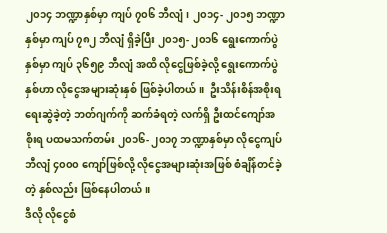၂၀၁၄ ဘဏ္ဍာနှစ်မှာ ကျပ် ၇၀၆ ဘီလျံ၊ ၂၀၁၄- ၂၀၁၅ ဘဏ္ဍာနှစ်မှာ ကျပ် ၇၈၂ ဘီလျံ ရှိခဲ့ပြီး ၂၀၁၅- ၂၀၁၆ ရွေးကောက်ပွဲနှစ်မှာ ကျပ် ၃၆၅၉ ဘီလျံ အထိ လိုငွေဖြစ်ခဲ့လို့ ရွေးကောက်ပွဲနှစ်ဟာ လိုငွေအများဆုံးနှစ် ဖြစ်ခဲ့ပါတယ်။  ဦးသိန်းစိန်အစိုးရ ရေးဆွဲခဲ့တဲ့ ဘတ်ဂျက်ကို ဆက်ခံရတဲ့ လက်ရှိ ဦးထင်ကျော်အစိုးရ ပထမသက်တမ်း ၂၀၁၆- ၂၀၁၇ ဘဏ္ဍာနှစ်မှာ လိုငွေကျပ် ဘီလျံ ၄၀၀၀ ကျော်ဖြစ်လို့ လိုငွေအများဆုံးအဖြစ် စံချိန်တင်ခဲ့တဲ့ နှစ်လည်း ဖြစ်နေပါတယ်။
ဒီလို လိုငွေစံ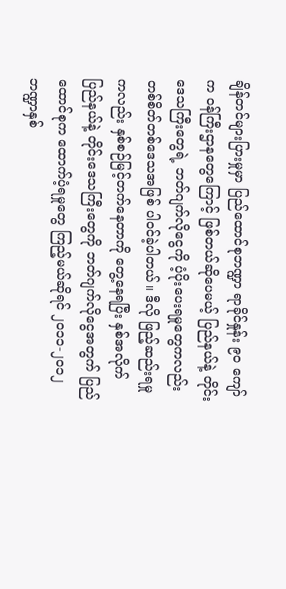ချိန်တင်များပြားမှုမှာ ပြည်ထောင်စုဘဏ္ဍာ ရာခိုင်နှုန်း ၉၀ ကျော်က ဝန်ကြီးဌာနတွေကြောင့် ဖြစ်တယ်ဆိုပေမယ့် ပြည်နယ်နဲ့ တိုင်းဒေသကြီးတွေရဲ့ ဘတ်ဂျက်လိုငွေကို ပံ့ပိုးပေးရမှုတွေကလည်း တစ်စိတ်တစ်ဒေသအဖြစ် ပါဝင်ခဲ့ပါတယ်။ ဒီလို ဖြည့်ဆည်းရမှုကလည်း နှစ်စဉ်မြင့်တက်နေတာကို တွေ့နေရပြီး နှစ်အလိုက် ပြည်နယ်နဲ့ တိုင်းဒေသကြီးတွေကို ဘတ်ဂျက်လိုငွေအတွက် ပြည်ထောင်စုက ထောက်ပံ့ရမှုတွေ ကြည့်မယ်ဆိုရင် ၂၀၁၁-၂၀၁၂ ဘဏ္ဍာနှစ်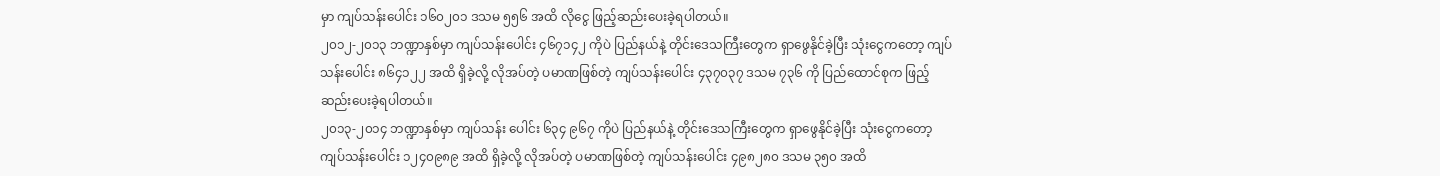မှာ ကျပ်သန်းပေါင်း ၁၆၀၂၀၁ ဒသမ ၅၅၆ အထိ လိုငွေ ဖြည့်ဆည်းပေးခဲ့ရပါတယ်။
၂၀၁၂-၂၀၁၃ ဘဏ္ဍာနှစ်မှာ ကျပ်သန်းပေါင်း ၄၆၇၁၄၂ ကိုပဲ ပြည်နယ်နဲ့ တိုင်းဒေသကြီးတွေက ရှာဖွေနိုင်ခဲ့ပြီး သုံးငွေကတော့ ကျပ်သန်းပေါင်း ၈၆၄၁၂၂ အထိ ရှိခဲ့လို့ လိုအပ်တဲ့ ပမာဏဖြစ်တဲ့ ကျပ်သန်းပေါင်း ၄၃၇၀၃၇ ဒသမ ၇၃၆ ကို ပြည်ထောင်စုက ဖြည့်ဆည်းပေးခဲ့ရပါတယ်။
၂၀၁၃-၂၀၁၄ ဘဏ္ဍာနှစ်မှာ ကျပ်သန်း ပေါင်း ၆၃၄ ၉၆၇ ကိုပဲ ပြည်နယ်နဲ့ တိုင်းဒေသကြီးတွေက ရှာဖွေနိုင်ခဲ့ပြီး သုံးငွေကတော့ ကျပ်သန်းပေါင်း ၁၂၄၀၉၈၉ အထိ ရှိခဲ့လို့ လိုအပ်တဲ့ ပမာဏဖြစ်တဲ့ ကျပ်သန်းပေါင်း ၄၉၈၂၈၀ ဒသမ ၃၅၀ အထိ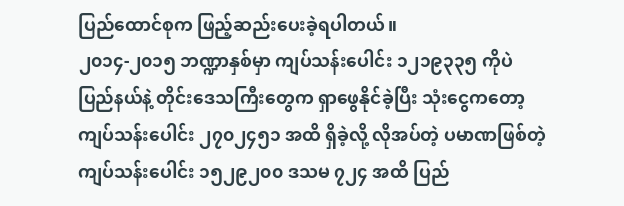ပြည်ထောင်စုက ဖြည့်ဆည်းပေးခဲ့ရပါတယ်။
၂၀၁၄-၂၀၁၅ ဘဏ္ဍာနှစ်မှာ ကျပ်သန်းပေါင်း ၁၂၁၉၃၃၅ ကိုပဲ ပြည်နယ်နဲ့ တိုင်းဒေသကြီးတွေက ရှာဖွေနိုင်ခဲ့ပြီး သုံးငွေကတော့ ကျပ်သန်းပေါင်း ၂၇၀၂၄၅၁ အထိ ရှိခဲ့လို့ လိုအပ်တဲ့ ပမာဏဖြစ်တဲ့ ကျပ်သန်းပေါင်း ၁၅၂၉၂၀၀ ဒသမ ၇၂၄ အထိ ပြည်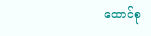ထောင်စု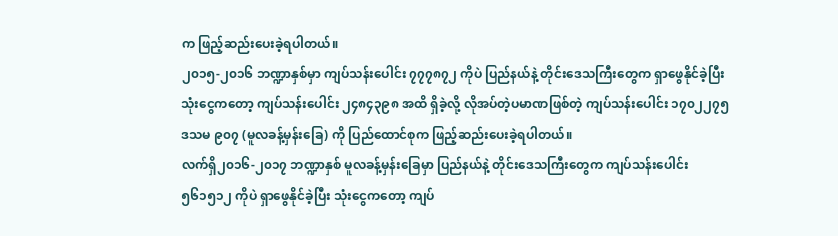က ဖြည့်ဆည်းပေးခဲ့ရပါတယ်။
၂၀၁၅-၂၀၁၆ ဘဏ္ဍာနှစ်မှာ ကျပ်သန်းပေါင်း ၇၇၇၈၇၂ ကိုပဲ ပြည်နယ်နဲ့ တိုင်းဒေသကြီးတွေက ရှာဖွေနိုင်ခဲ့ပြီး သုံးငွေကတော့ ကျပ်သန်းပေါင်း ၂၄၈၄၃၉၈ အထိ ရှိခဲ့လို့ လိုအပ်တဲ့ပမာဏဖြစ်တဲ့ ကျပ်သန်းပေါင်း ၁၇၀၂၂၇၅ ဒသမ ၉၀၇ (မူလခန့်မှန်းခြေ) ကို ပြည်ထောင်စုက ဖြည့်ဆည်းပေးခဲ့ရပါတယ်။
လက်ရှိ၂၀၁၆-၂၀၁၇ ဘဏ္ဍာနှစ် မူလခန့်မှန်းခြေမှာ ပြည်နယ်နဲ့ တိုင်းဒေသကြီးတွေက ကျပ်သန်းပေါင်း ၅၆၁၅၁၂ ကိုပဲ ရှာဖွေနိုင်ခဲ့ပြီး သုံးငွေကတော့ ကျပ်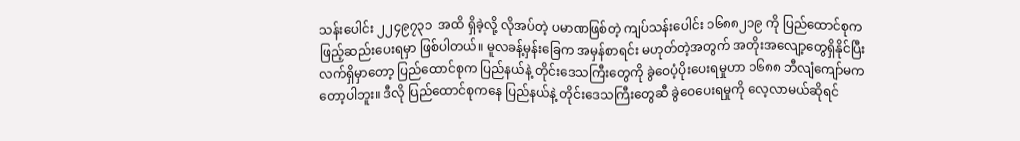သန်းပေါင်း ၂၂၄၉၇၃၁  အထိ ရှိခဲ့လို့ လိုအပ်တဲ့ ပမာဏဖြစ်တဲ့ ကျပ်သန်းပေါင်း ၁၆၈၈၂၁၉ ကို ပြည်ထောင်စုက ဖြည့်ဆည်းပေးရမှာ ဖြစ်ပါတယ်။ မူလခန့်မှန်းခြေက အမှန်စာရင်း မဟုတ်တဲ့အတွက် အတိုးအလျော့တွေရှိနိုင်ပြီး လက်ရှိမှာတော့ ပြည်ထောင်စုက ပြည်နယ်နဲ့ တိုင်းဒေသကြီးတွေကို ခွဲဝေပံ့ပိုးပေးရမှုဟာ ၁၆၈၈ ဘီလျံကျော်မကတော့ပါဘူး။ ဒီလို ပြည်ထောင်စုကနေ ပြည်နယ်နဲ့ တိုင်းဒေသကြီးတွေဆီ ခွဲဝေပေးရမှုကို လေ့လာမယ်ဆိုရင်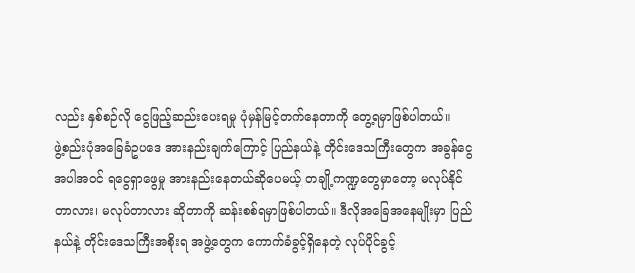လည်း နှစ်စဉ်လို ငွေဖြည့်ဆည်းပေးရမှု ပုံမှန်မြင့်တက်နေတာကို တွေ့ရမှာဖြစ်ပါတယ်။
ဖွဲ့စည်းပုံအခြေခံဥပဒေ အားနည်းချက်ကြောင့် ပြည်နယ်နဲ့ တိုင်းဒေသကြီးတွေက အခွန်ငွေအပါအဝင် ရငွေရှာဖွေမှု အားနည်းနေတယ်ဆိုပေမယ့် တချို့ကဏ္ဍတွေမှာတော့ မလုပ်နိုင်တာလား၊ မလုပ်တာလား ဆိုတာကို ဆန်းစစ်ရမှာဖြစ်ပါတယ်။ ဒီလိုအခြေအနေမျိုးမှာ ပြည်နယ်နဲ့ တိုင်းဒေသကြီးအစိုးရ အဖွဲ့တွေက ကောက်ခံခွင့်ရှိနေတဲ့ လုပ်ပိုင်ခွင့်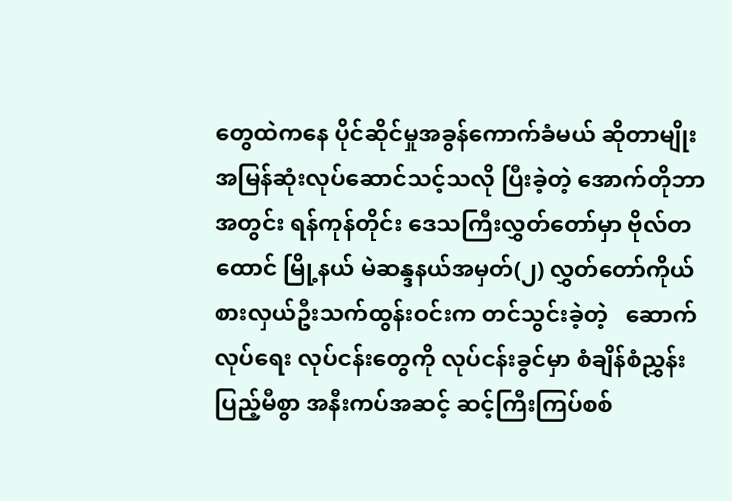တွေထဲကနေ ပိုင်ဆိုင်မှုအခွန်ကောက်ခံမယ် ဆိုတာမျိုး အမြန်ဆုံးလုပ်ဆောင်သင့်သလို ပြီးခဲ့တဲ့ အောက်တိုဘာအတွင်း ရန်ကုန်တိုင်း ဒေသကြီးလွှတ်တော်မှာ ဗိုလ်တထောင် မြို့နယ် မဲဆန္ဒနယ်အမှတ်(၂) လွှတ်တော်ကိုယ် စားလှယ်ဦးသက်ထွန်းဝင်းက တင်သွင်းခဲ့တဲ့   ဆောက်လုပ်ရေး လုပ်ငန်းတွေကို လုပ်ငန်းခွင်မှာ စံချိန်စံညွှန်းပြည့်မီစွာ အနီးကပ်အဆင့် ဆင့်ကြီးကြပ်စစ်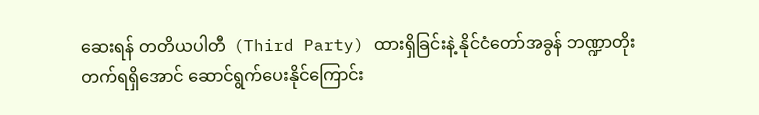ဆေးရန် တတိယပါတီ  (Third Party) ထားရှိခြင်းနဲ့ နိုင်ငံတော်အခွန် ဘဏ္ဍာတိုးတက်ရရှိအောင် ဆောင်ရွက်ပေးနိုင်ကြောင်း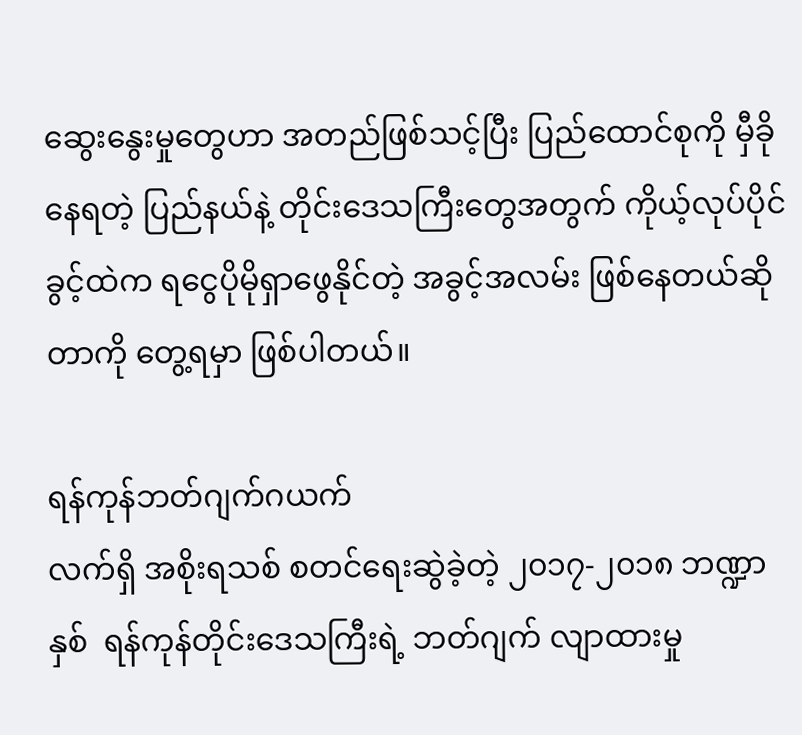ဆွေးနွေးမှုတွေဟာ အတည်ဖြစ်သင့်ပြီး ပြည်ထောင်စုကို မှီခိုနေရတဲ့ ပြည်နယ်နဲ့ တိုင်းဒေသကြီးတွေအတွက် ကိုယ့်လုပ်ပိုင်ခွင့်ထဲက ရငွေပိုမိုရှာဖွေနိုင်တဲ့ အခွင့်အလမ်း ဖြစ်နေတယ်ဆိုတာကို တွေ့ရမှာ ဖြစ်ပါတယ်။

ရန်ကုန်ဘတ်ဂျက်ဂယက်
လက်ရှိ အစိုးရသစ် စတင်ရေးဆွဲခဲ့တဲ့ ၂၀၁၇-၂၀၁၈ ဘဏ္ဍာနှစ်  ရန်ကုန်တိုင်းဒေသကြီးရဲ့ ဘတ်ဂျက် လျာထားမှု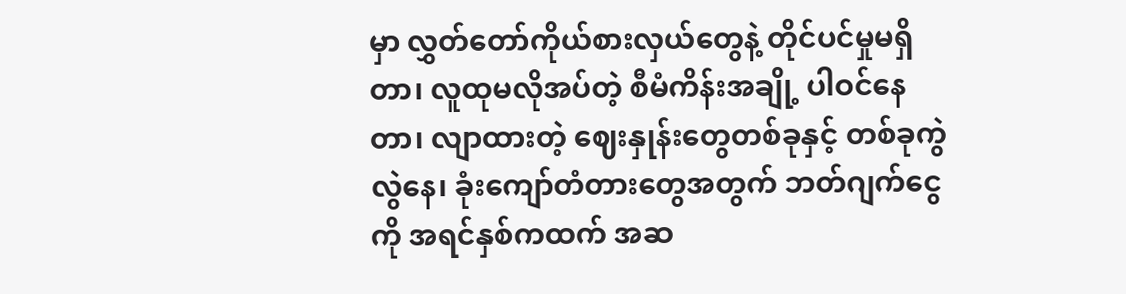မှာ လွှတ်တော်ကိုယ်စားလှယ်တွေနဲ့ တိုင်ပင်မှုမရှိတာ၊ လူထုမလိုအပ်တဲ့ စီမံကိန်းအချို့ ပါဝင်နေတာ၊ လျာထားတဲ့ ဈေးနှုန်းတွေတစ်ခုနှင့် တစ်ခုကွဲလွဲနေ၊ ခုံးကျော်တံတားတွေအတွက် ဘတ်ဂျက်ငွေကို အရင်နှစ်ကထက် အဆ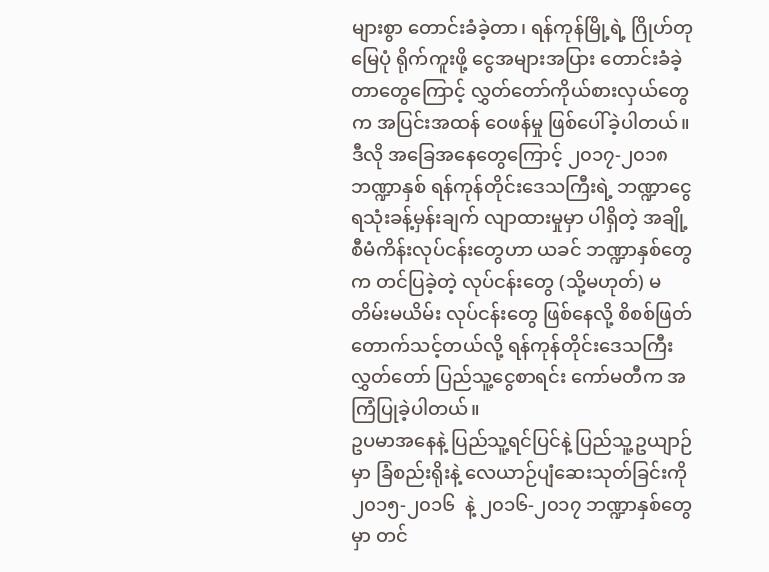များစွာ တောင်းခံခဲ့တာ၊ ရန်ကုန်မြို့ရဲ့ ဂြိုဟ်တုမြေပုံ ရိုက်ကူးဖို့ ငွေအများအပြား တောင်းခံခဲ့တာတွေကြောင့် လွှတ်တော်ကိုယ်စားလှယ်တွေက အပြင်းအထန် ဝေဖန်မှု ဖြစ်ပေါ်ခဲ့ပါတယ်။
ဒီလို အခြေအနေတွေကြောင့် ၂၀၁၇-၂၀၁၈ ဘဏ္ဍာနှစ် ရန်ကုန်တိုင်းဒေသကြီးရဲ့ ဘဏ္ဍာငွေ ရသုံးခန့်မှန်းချက် လျာထားမှုမှာ ပါရှိတဲ့ အချို့စီမံကိန်းလုပ်ငန်းတွေဟာ ယခင် ဘဏ္ဍာနှစ်တွေက တင်ပြခဲ့တဲ့ လုပ်ငန်းတွေ (သို့မဟုတ်) မတိမ်းမယိမ်း လုပ်ငန်းတွေ ဖြစ်နေလို့ စိစစ်ဖြတ်တောက်သင့်တယ်လို့ ရန်ကုန်တိုင်းဒေသကြီး လွှတ်တော် ပြည်သူ့ငွေစာရင်း ကော်မတီက အကြံပြုခဲ့ပါတယ်။
ဥပမာအနေနဲ့ ပြည်သူ့ရင်ပြင်နဲ့ ပြည်သူ့ဥယျာဉ်မှာ ခြံစည်းရိုးနဲ့ လေယာဉ်ပျံဆေးသုတ်ခြင်းကို ၂၀၁၅-၂၀၁၆  နဲ့ ၂၀၁၆-၂၀၁၇ ဘဏ္ဍာနှစ်တွေမှာ တင်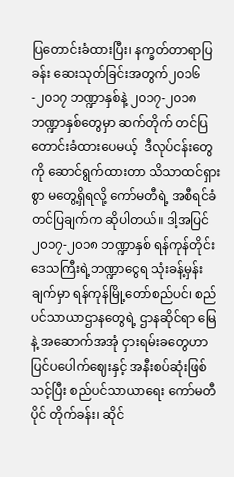ပြတောင်းခံထားပြီး၊ နက္ခတ်တာရာပြခန်း ဆေးသုတ်ခြင်းအတွက်၂၀၁၆-၂၀၁၇ ဘဏ္ဍာနှစ်နဲ့ ၂၀၁၇-၂၀၁၈ ဘဏ္ဍာနှစ်တွေမှာ ဆက်တိုက် တင်ပြတောင်းခံထားပေမယ့်  ဒီလုပ်ငန်းတွေကို ဆောင်ရွက်ထားတာ သိသာထင်ရှားစွာ မတွေ့ရှိရလို့ ကော်မတီရဲ့ အစီရင်ခံတင်ပြချက်က ဆိုပါတယ်။ ဒါ့အပြင်၂၀၁၇-၂၀၁၈ ဘဏ္ဍာနှစ် ရန်ကုန်တိုင်းဒေသကြီးရဲ့ဘဏ္ဍာငွေရ သုံးခန့်မှန်းချက်မှာ ရန်ကုန်မြို့တော်စည်ပင်၊ စည်ပင်သာယာဌာနတွေရဲ့ ဌာနဆိုင်ရာ မြေနဲ့ အဆောက်အအုံ ငှားရမ်းခတွေဟာ ပြင်ပပေါက်ဈေးနှင့် အနီးစပ်ဆုံးဖြစ်သင့်ပြီး စည်ပင်သာယာရေး ကော်မတီပိုင် တိုက်ခန်း၊ ဆိုင်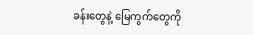ခန်းတွေနဲ့ မြေကွက်တွေကို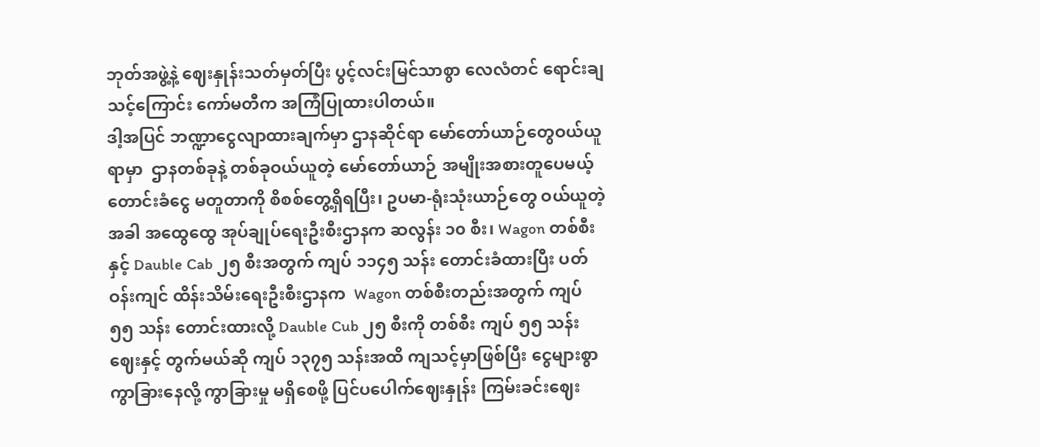ဘုတ်အဖွဲ့နဲ့ ဈေးနှုန်းသတ်မှတ်ပြီး ပွင့်လင်းမြင်သာစွာ လေလံတင် ရောင်းချသင့်ကြောင်း ကော်မတီက အကြံပြုထားပါတယ်။
ဒါ့အပြင် ဘဏ္ဍာငွေလျာထားချက်မှာ ဌာနဆိုင်ရာ မော်တော်ယာဉ်တွေဝယ်ယူရာမှာ  ဌာနတစ်ခုနဲ့ တစ်ခုဝယ်ယူတဲ့ မော်တော်ယာဉ် အမျိုးအစားတူပေမယ့် တောင်းခံငွေ မတူတာကို စိစစ်တွေ့ရှိရပြီး၊ ဥပမာ-ရုံးသုံးယာဉ်တွေ ဝယ်ယူတဲ့အခါ အထွေထွေ အုပ်ချုပ်ရေးဦးစီးဌာနက ဆလွန်း ၁၀ စီး၊ Wagon တစ်စီးနှင့် Dauble Cab ၂၅ စီးအတွက် ကျပ် ၁၁၄၅ သန်း တောင်းခံထားပြီး ပတ်ဝန်းကျင် ထိန်းသိမ်းရေးဦးစီးဌာနက  Wagon တစ်စီးတည်းအတွက် ကျပ် ၅၅ သန်း တောင်းထားလို့ Dauble Cub ၂၅ စီးကို တစ်စီး ကျပ် ၅၅ သန်းဈေးနှင့် တွက်မယ်ဆို ကျပ် ၁၃၇၅ သန်းအထိ ကျသင့်မှာဖြစ်ပြီး ငွေများစွာ ကွာခြားနေလို့ ကွာခြားမှု မရှိစေဖို့ ပြင်ပပေါက်ဈေးနှုန်း ကြမ်းခင်းဈေး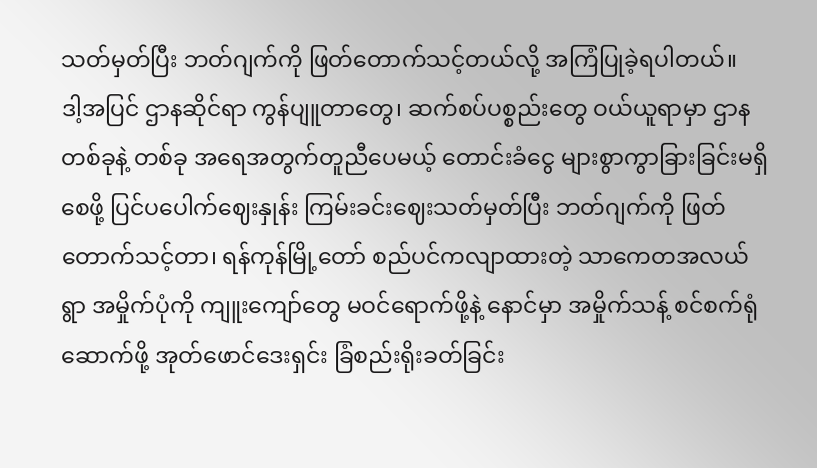သတ်မှတ်ပြီး ဘတ်ဂျက်ကို ဖြတ်တောက်သင့်တယ်လို့ အကြံပြုခဲ့ရပါတယ်။
ဒါ့အပြင် ဌာနဆိုင်ရာ ကွန်ပျူတာတွေ၊ ဆက်စပ်ပစ္စည်းတွေ ဝယ်ယူရာမှာ ဌာနတစ်ခုနဲ့ တစ်ခု အရေအတွက်တူညီပေမယ့် တောင်းခံငွေ များစွာကွာခြားခြင်းမရှိစေဖို့ ပြင်ပပေါက်ဈေးနှုန်း ကြမ်းခင်းဈေးသတ်မှတ်ပြီး ဘတ်ဂျက်ကို ဖြတ်တောက်သင့်တာ၊ ရန်ကုန်မြို့တော် စည်ပင်ကလျာထားတဲ့ သာကေတအလယ်ရွာ အမှိုက်ပုံကို ကျူးကျော်တွေ မဝင်ရောက်ဖို့နဲ့ နောင်မှာ အမှိုက်သန့် စင်စက်ရုံဆောက်ဖို့ အုတ်ဖောင်ဒေးရှင်း ခြံစည်းရိုးခတ်ခြင်း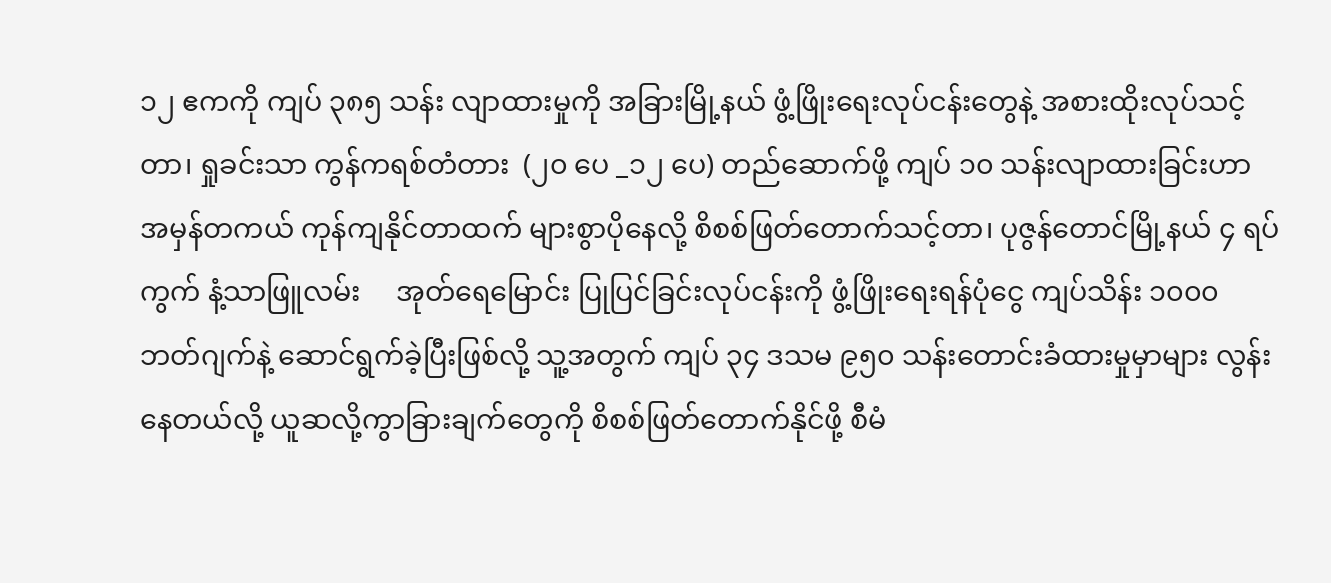၁၂ ဧကကို ကျပ် ၃၈၅ သန်း လျာထားမှုကို အခြားမြို့နယ် ဖွံ့ဖြိုးရေးလုပ်ငန်းတွေနဲ့ အစားထိုးလုပ်သင့်တာ၊ ရှုခင်းသာ ကွန်ကရစ်တံတား  (၂၀ ပေ _၁၂ ပေ) တည်ဆောက်ဖို့ ကျပ် ၁၀ သန်းလျာထားခြင်းဟာ အမှန်တကယ် ကုန်ကျနိုင်တာထက် များစွာပိုနေလို့ စိစစ်ဖြတ်တောက်သင့်တာ၊ ပုဇွန်တောင်မြို့နယ် ၄ ရပ်ကွက် နံ့သာဖြူလမ်း     အုတ်ရေမြောင်း ပြုပြင်ခြင်းလုပ်ငန်းကို ဖွံ့ဖြိုးရေးရန်ပုံငွေ ကျပ်သိန်း ၁၀၀၀ ဘတ်ဂျက်နဲ့ ဆောင်ရွက်ခဲ့ပြီးဖြစ်လို့ သူ့အတွက် ကျပ် ၃၄ ဒသမ ၉၅၀ သန်းတောင်းခံထားမှုမှာများ လွန်းနေတယ်လို့ ယူဆလို့ကွာခြားချက်တွေကို စိစစ်ဖြတ်တောက်နိုင်ဖို့ စီမံ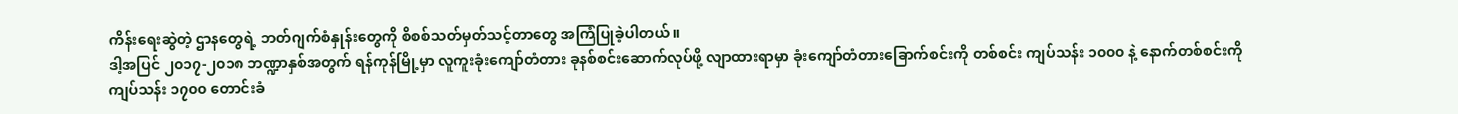ကိန်းရေးဆွဲတဲ့ ဌာနတွေရဲ့ ဘတ်ဂျက်စံနှုန်းတွေကို စိစစ်သတ်မှတ်သင့်တာတွေ အကြံပြုခဲ့ပါတယ်။
ဒါ့အပြင် ၂၀၁၇-၂၀၁၈ ဘဏ္ဍာနှစ်အတွက် ရန်ကုန်မြို့မှာ လူကူးခုံးကျော်တံတား ခုနစ်စင်းဆောက်လုပ်ဖို့ လျာထားရာမှာ ခုံးကျော်တံတားခြောက်စင်းကို တစ်စင်း ကျပ်သန်း ၁၀၀၀ နဲ့ နောက်တစ်စင်းကို ကျပ်သန်း ၁၇၀၀ တောင်းခံ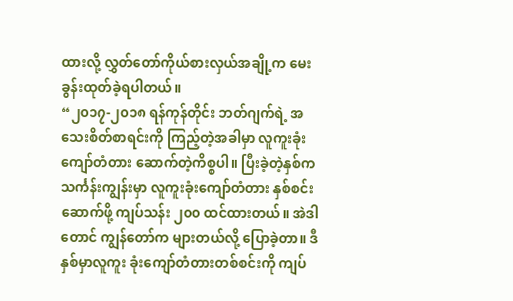ထားလို့ လွှတ်တော်ကိုယ်စားလှယ်အချို့က မေးခွန်းထုတ်ခဲ့ရပါတယ်။
“၂၀၁၇-၂၀၁၈ ရန်ကုန်တိုင်း ဘတ်ဂျက်ရဲ့ အသေးစိတ်စာရင်းကို ကြည့်တဲ့အခါမှာ လူကူးခုံးကျော်တံတား ဆောက်တဲ့ကိစ္စပါ။ ပြီးခဲ့တဲ့နှစ်က သင်္ကန်းကျွန်းမှာ လူကူးခုံးကျော်တံတား နှစ်စင်းဆောက်ဖို့ ကျပ်သန်း ၂၀၀ ထင်ထားတယ်။ အဲဒါတောင် ကျွန်တော်က များတယ်လို့ ပြောခဲ့တာ။ ဒီနှစ်မှာလူကူး ခုံးကျော်တံတားတစ်စင်းကို ကျပ်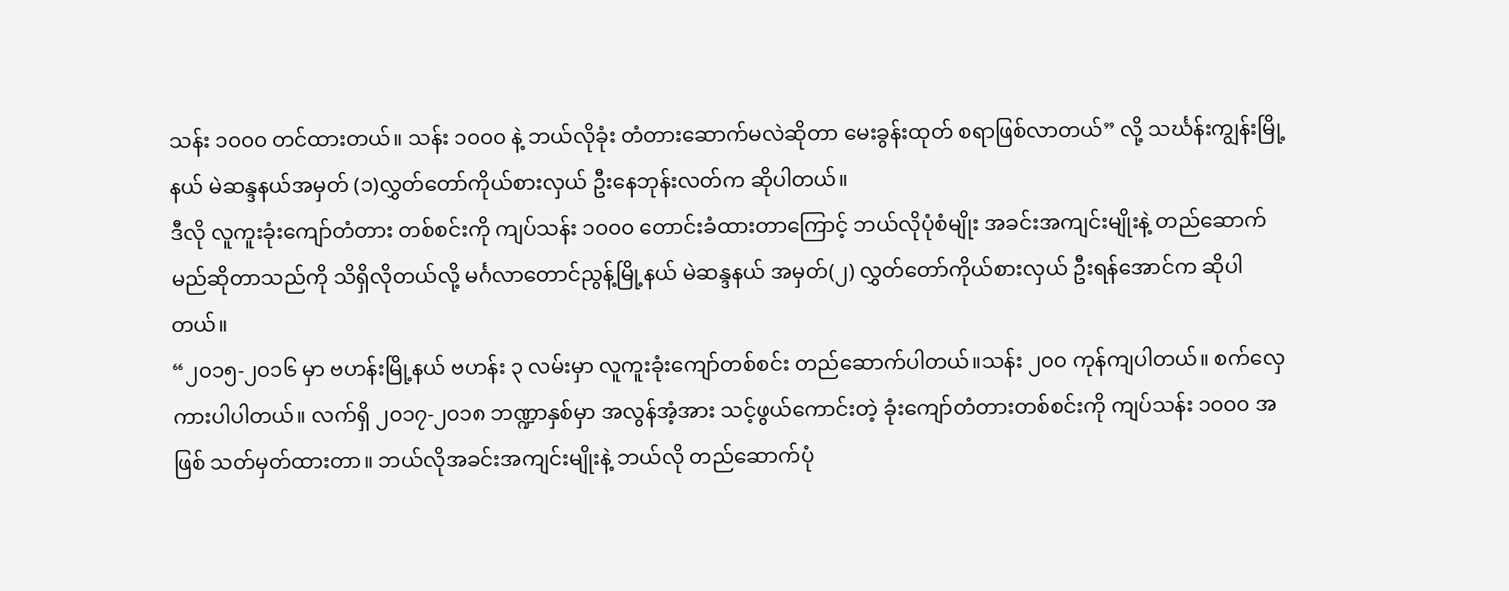သန်း ၁၀၀၀ တင်ထားတယ်။ သန်း ၁၀၀၀ နဲ့ ဘယ်လိုခုံး တံတားဆောက်မလဲဆိုတာ မေးခွန်းထုတ် စရာဖြစ်လာတယ်” လို့ သင်္ဃန်းကျွန်းမြို့နယ် မဲဆန္ဒနယ်အမှတ် (၁)လွှတ်တော်ကိုယ်စားလှယ် ဦးနေဘုန်းလတ်က ဆိုပါတယ်။
ဒီလို လူကူးခုံးကျော်တံတား တစ်စင်းကို ကျပ်သန်း ၁၀၀၀ တောင်းခံထားတာကြောင့် ဘယ်လိုပုံစံမျိုး အခင်းအကျင်းမျိုးနဲ့ တည်ဆောက်မည်ဆိုတာသည်ကို သိရှိလိုတယ်လို့ မင်္ဂလာတောင်ညွန့်မြို့နယ် မဲဆန္ဒနယ် အမှတ်(၂) လွှတ်တော်ကိုယ်စားလှယ် ဦးရန်အောင်က ဆိုပါတယ်။
“၂၀၁၅-၂၀၁၆ မှာ ဗဟန်းမြို့နယ် ဗဟန်း ၃ လမ်းမှာ လူကူးခုံးကျော်တစ်စင်း တည်ဆောက်ပါတယ်။သန်း ၂၀၀ ကုန်ကျပါတယ်။ စက်လှေကားပါပါတယ်။ လက်ရှိ ၂၀၁၇-၂၀၁၈ ဘဏ္ဍာနှစ်မှာ အလွန်အံ့အား သင့်ဖွယ်ကောင်းတဲ့ ခုံးကျော်တံတားတစ်စင်းကို ကျပ်သန်း ၁၀၀၀ အဖြစ် သတ်မှတ်ထားတာ။ ဘယ်လိုအခင်းအကျင်းမျိုးနဲ့ ဘယ်လို တည်ဆောက်ပုံ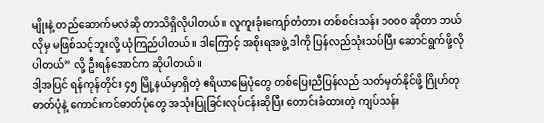မျိုးနဲ့ တည်ဆောက်မလဲဆို တာသိရှိလိုပါတယ်။ လူကူးခုံးကျော်တံတား တစ်စင်းသန်း ၁၀၀၀ ဆိုတာ ဘယ်လိုမှ မဖြစ်သင့်ဘူးလို့ ယုံကြည်ပါတယ်။ ဒါကြောင့် အစိုးရအဖွဲ့ ဒါကို ပြန်လည်သုံးသပ်ပြီး ဆောင်ရွက်ဖို့လိုပါတယ်” လို့ ဦးရန်အောင်က ဆိုပါတယ်။
ဒါ့အပြင် ရန်ကုန်တိုင်း ၄၅ မြို့နယ်မှာရှိတဲ့ ဧရိယာမြေပုံတွေ တစ်ပြေးညီပြန်လည် သတ်မှတ်နိုင်ဖို့ ဂြိုဟ်တုဓာတ်ပုံနဲ့ ကောင်းကင်ဓာတ်ပုံတွေ အသုံးပြုခြင်းလုပ်ငန်းဆိုပြီး တောင်းခံထားတဲ့ ကျပ်သန်း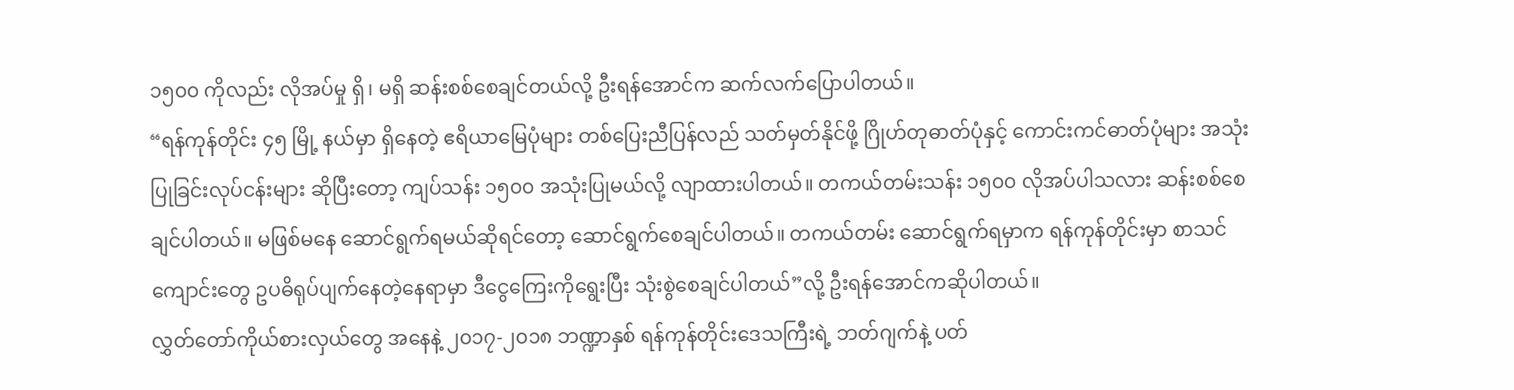၁၅၀၀ ကိုလည်း လိုအပ်မှု ရှိ၊ မရှိ ဆန်းစစ်စေချင်တယ်လို့ ဦးရန်အောင်က ဆက်လက်ပြောပါတယ်။
“ရန်ကုန်တိုင်း ၄၅ မြို့ နယ်မှာ ရှိနေတဲ့ ဧရိယာမြေပုံများ တစ်ပြေးညီပြန်လည် သတ်မှတ်နိုင်ဖို့ ဂြိုဟ်တုဓာတ်ပုံနှင့် ကောင်းကင်ဓာတ်ပုံများ အသုံးပြုခြင်းလုပ်ငန်းများ ဆိုပြီးတော့ ကျပ်သန်း ၁၅၀၀ အသုံးပြုမယ်လို့ လျာထားပါတယ်။ တကယ်တမ်းသန်း ၁၅၀၀ လိုအပ်ပါသလား ဆန်းစစ်စေချင်ပါတယ်။ မဖြစ်မနေ ဆောင်ရွက်ရမယ်ဆိုရင်တော့ ဆောင်ရွက်စေချင်ပါတယ်။ တကယ်တမ်း ဆောင်ရွက်ရမှာက ရန်ကုန်တိုင်းမှာ စာသင်ကျောင်းတွေ ဥပဓိရုပ်ပျက်နေတဲ့နေရာမှာ ဒီငွေကြေးကိုရွေးပြီး သုံးစွဲစေချင်ပါတယ်”လို့ ဦးရန်အောင်ကဆိုပါတယ်။
လွှတ်တော်ကိုယ်စားလှယ်တွေ အနေနဲ့ ၂၀၁၇-၂၀၁၈ ဘဏ္ဍာနှစ် ရန်ကုန်တိုင်းဒေသကြီးရဲ့ ဘတ်ဂျက်နဲ့ ပတ်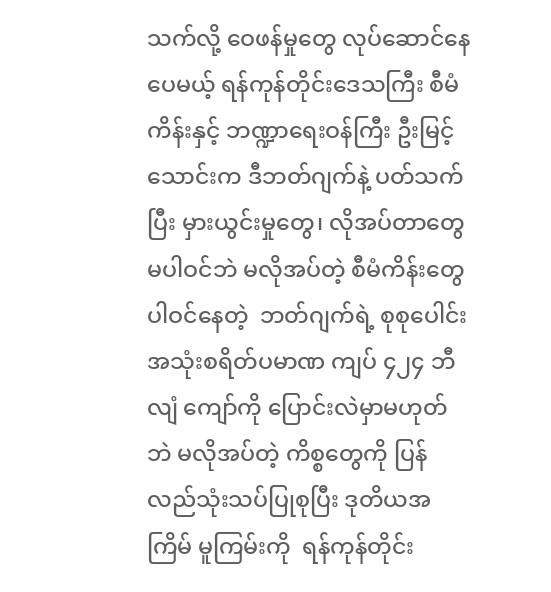သက်လို့ ဝေဖန်မှုတွေ လုပ်ဆောင်နေပေမယ့် ရန်ကုန်တိုင်းဒေသကြီး စီမံကိန်းနှင့် ဘဏ္ဍာရေးဝန်ကြီး ဦးမြင့်သောင်းက ဒီဘတ်ဂျက်နဲ့ ပတ်သက်ပြီး မှားယွင်းမှုတွေ၊ လိုအပ်တာတွေမပါဝင်ဘဲ မလိုအပ်တဲ့ စီမံကိန်းတွေ ပါဝင်နေတဲ့  ဘတ်ဂျက်ရဲ့ စုစုပေါင်း အသုံးစရိတ်ပမာဏ ကျပ် ၄၂၄ ဘီလျံ ကျော်ကို ပြောင်းလဲမှာမဟုတ်ဘဲ မလိုအပ်တဲ့ ကိစ္စတွေကို ပြန်လည်သုံးသပ်ပြုစုပြီး ဒုတိယအကြိမ် မူကြမ်းကို  ရန်ကုန်တိုင်း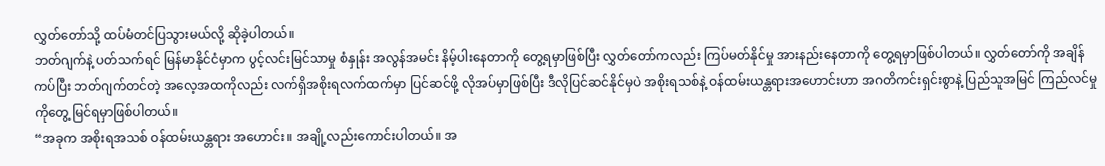လွှတ်တော်သို့ ထပ်မံတင်ပြသွားမယ်လို့ ဆိုခဲ့ပါတယ်။
ဘတ်ဂျက်နဲ့ ပတ်သက်ရင် မြန်မာနိုင်ငံမှာက ပွင့်လင်းမြင်သာမှု စံနှုန်း အလွန်အမင်း နိမ့်ပါးနေတာကို တွေ့ရမှာဖြစ်ပြီး လွှတ်တော်ကလည်း ကြပ်မတ်နိုင်မှု အားနည်းနေတာကို တွေ့ရမှာဖြစ်ပါတယ်။ လွှတ်တော်ကို အချိန်ကပ်ပြီး ဘတ်ဂျက်တင်တဲ့ အလေ့အထကိုလည်း လက်ရှိအစိုးရလက်ထက်မှာ ပြင်ဆင်ဖို့ လိုအပ်မှာဖြစ်ပြီး ဒီလိုပြင်ဆင်နိုင်မှပဲ အစိုးရသစ်နဲ့ ဝန်ထမ်းယန္တရားအဟောင်းဟာ အဂတိကင်းရှင်းစွာနဲ့ ပြည်သူအမြင် ကြည်လင်မှုကိုတွေ့ မြင်ရမှာဖြစ်ပါတယ်။
“အခုက အစိုးရအသစ် ဝန်ထမ်းယန္တရား အဟောင်း။ အချို့လည်းကောင်းပါတယ်။ အ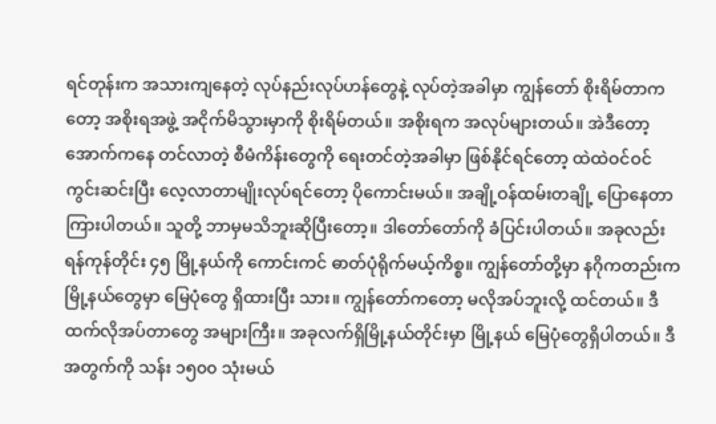ရင်တုန်းက အသားကျနေတဲ့ လုပ်နည်းလုပ်ဟန်တွေနဲ့ လုပ်တဲ့အခါမှာ ကျွန်တော် စိုးရိမ်တာကတော့ အစိုးရအဖွဲ့ အငိုက်မိသွားမှာကို စိုးရိမ်တယ်။ အစိုးရက အလုပ်များတယ်။ အဲဒီတော့ အောက်ကနေ တင်လာတဲ့ စီမံကိန်းတွေကို ရေးတင်တဲ့အခါမှာ ဖြစ်နိုင်ရင်တော့ ထဲထဲဝင်ဝင် ကွင်းဆင်းပြီး လေ့လာတာမျိုးလုပ်ရင်တော့ ပိုကောင်းမယ်။ အချို့ဝန်ထမ်းတချို့ ပြောနေတာကြားပါတယ်။ သူတို့ ဘာမှမသိဘူးဆိုပြီးတော့။ ဒါတော်တော်ကို ခံပြင်းပါတယ်။ အခုလည်း ရန်ကုန်တိုင်း ၄၅ မြို့နယ်ကို ကောင်းကင် ဓာတ်ပုံရိုက်မယ့်ကိစ္စ။ ကျွန်တော်တို့မှာ နဂိုကတည်းက မြို့နယ်တွေမှာ မြေပုံတွေ ရှိထားပြီး သား။ ကျွန်တော်ကတော့ မလိုအပ်ဘူးလို့ ထင်တယ်။ ဒီထက်လိုအပ်တာတွေ အများကြီး။ အခုလက်ရှိမြို့နယ်တိုင်းမှာ မြို့နယ် မြေပုံတွေရှိပါတယ်။ ဒီအတွက်ကို သန်း ၁၅၀၀ သုံးမယ်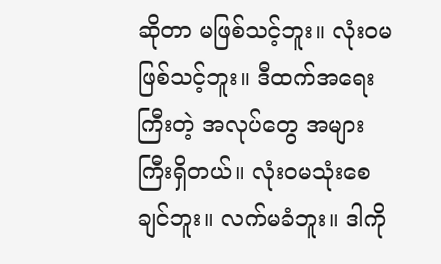ဆိုတာ မဖြစ်သင့်ဘူး။ လုံးဝမဖြစ်သင့်ဘူး။ ဒီထက်အရေးကြီးတဲ့ အလုပ်တွေ အများကြီးရှိတယ်။ လုံးဝမသုံးစေချင်ဘူး။ လက်မခံဘူး။ ဒါကို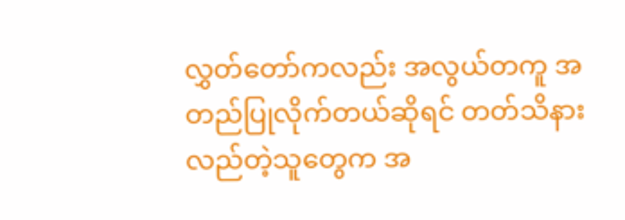လွှတ်တော်ကလည်း အလွယ်တကူ အတည်ပြုလိုက်တယ်ဆိုရင် တတ်သိနားလည်တဲ့သူတွေက အ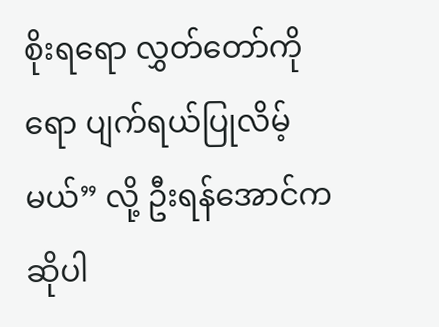စိုးရရော လွှတ်တော်ကိုရော ပျက်ရယ်ပြုလိမ့်မယ်” လို့ ဦးရန်အောင်က ဆိုပါ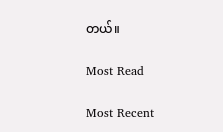တယ်။

Most Read

Most Recent